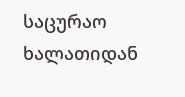საცურაო ხალათიდან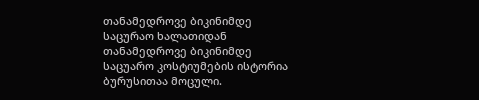თანამედროვე ბიკინიმდე
საცურაო ხალათიდან თანამედროვე ბიკინიმდე
საცუარო კოსტიუმების ისტორია ბურუსითაა მოცული.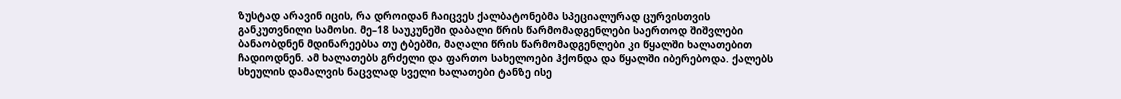ზუსტად არავინ იცის, რა დროიდან ჩაიცვეს ქალბატონებმა სპეციალურად ცურვისთვის განკუთვნილი სამოსი. მე–18 საუკუნეში დაბალი წრის წარმომადგენლები საერთოდ შიშვლები ბანაობდნენ მდინარეებსა თუ ტბებში, მაღალი წრის წარმომადგენლები კი წყალში ხალათებით ჩადიოდნენ. ამ ხალათებს გრძელი და ფართო სახელოები ჰქონდა და წყალში იბერებოდა. ქალებს სხეულის დამალვის ნაცვლად სველი ხალათები ტანზე ისე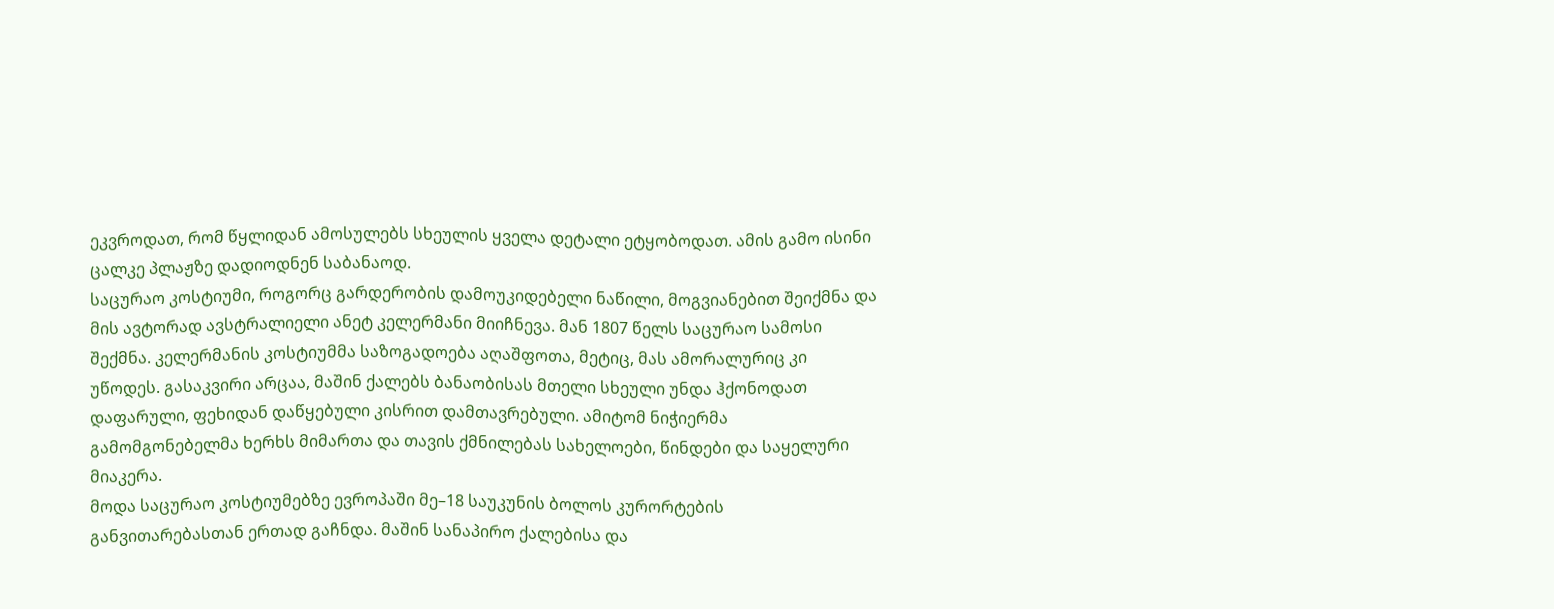ეკვროდათ, რომ წყლიდან ამოსულებს სხეულის ყველა დეტალი ეტყობოდათ. ამის გამო ისინი ცალკე პლაჟზე დადიოდნენ საბანაოდ.
საცურაო კოსტიუმი, როგორც გარდერობის დამოუკიდებელი ნაწილი, მოგვიანებით შეიქმნა და მის ავტორად ავსტრალიელი ანეტ კელერმანი მიიჩნევა. მან 1807 წელს საცურაო სამოსი შექმნა. კელერმანის კოსტიუმმა საზოგადოება აღაშფოთა, მეტიც, მას ამორალურიც კი უწოდეს. გასაკვირი არცაა, მაშინ ქალებს ბანაობისას მთელი სხეული უნდა ჰქონოდათ დაფარული, ფეხიდან დაწყებული კისრით დამთავრებული. ამიტომ ნიჭიერმა გამომგონებელმა ხერხს მიმართა და თავის ქმნილებას სახელოები, წინდები და საყელური მიაკერა.
მოდა საცურაო კოსტიუმებზე ევროპაში მე–18 საუკუნის ბოლოს კურორტების განვითარებასთან ერთად გაჩნდა. მაშინ სანაპირო ქალებისა და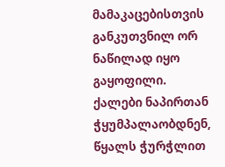მამაკაცებისთვის განკუთვნილ ორ ნაწილად იყო გაყოფილი. ქალები ნაპირთან ჭყუმპალაობდნენ, წყალს ჭურჭლით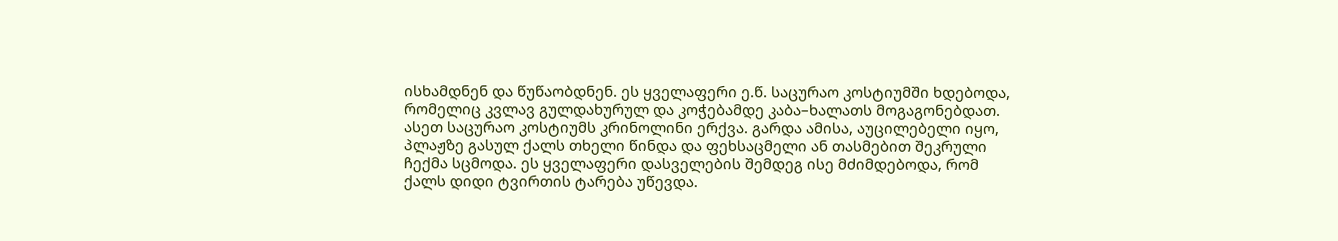ისხამდნენ და წუწაობდნენ. ეს ყველაფერი ე.წ. საცურაო კოსტიუმში ხდებოდა, რომელიც კვლავ გულდახურულ და კოჭებამდე კაბა–ხალათს მოგაგონებდათ. ასეთ საცურაო კოსტიუმს კრინოლინი ერქვა. გარდა ამისა, აუცილებელი იყო, პლაჟზე გასულ ქალს თხელი წინდა და ფეხსაცმელი ან თასმებით შეკრული ჩექმა სცმოდა. ეს ყველაფერი დასველების შემდეგ ისე მძიმდებოდა, რომ ქალს დიდი ტვირთის ტარება უწევდა.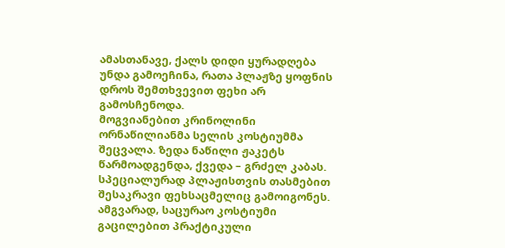ამასთანავე, ქალს დიდი ყურადღება უნდა გამოეჩინა, რათა პლაჟზე ყოფნის დროს შემთხვევით ფეხი არ გამოსჩენოდა.
მოგვიანებით კრინოლინი ორნაწილიანმა სელის კოსტიუმმა შეცვალა. ზედა ნაწილი ჟაკეტს წარმოადგენდა, ქვედა – გრძელ კაბას. სპეციალურად პლაჟისთვის თასმებით შესაკრავი ფეხსაცმელიც გამოიგონეს. ამგვარად, საცურაო კოსტიუმი გაცილებით პრაქტიკული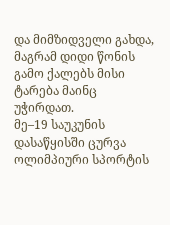და მიმზიდველი გახდა, მაგრამ დიდი წონის გამო ქალებს მისი ტარება მაინც უჭირდათ.
მე–19 საუკუნის დასაწყისში ცურვა ოლიმპიური სპორტის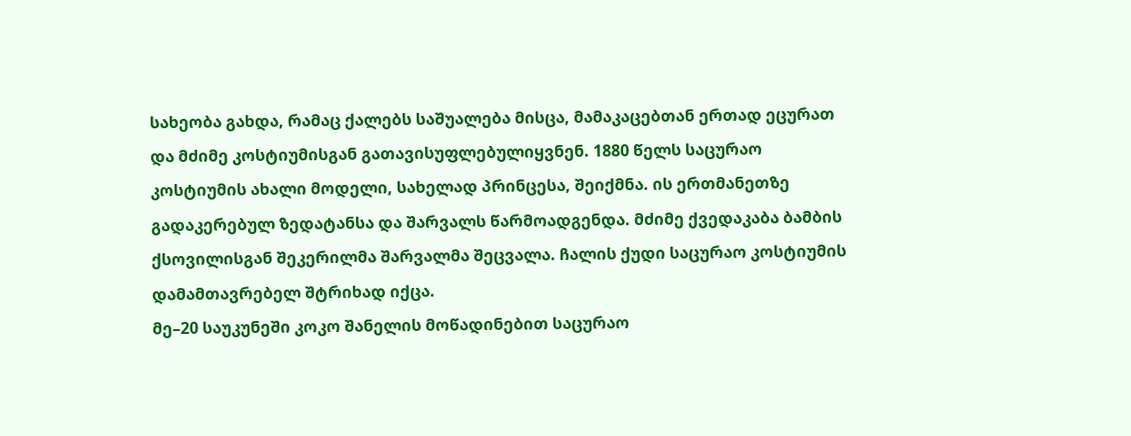სახეობა გახდა, რამაც ქალებს საშუალება მისცა, მამაკაცებთან ერთად ეცურათ და მძიმე კოსტიუმისგან გათავისუფლებულიყვნენ. 1880 წელს საცურაო კოსტიუმის ახალი მოდელი, სახელად პრინცესა, შეიქმნა. ის ერთმანეთზე გადაკერებულ ზედატანსა და შარვალს წარმოადგენდა. მძიმე ქვედაკაბა ბამბის ქსოვილისგან შეკერილმა შარვალმა შეცვალა. ჩალის ქუდი საცურაო კოსტიუმის დამამთავრებელ შტრიხად იქცა.
მე–20 საუკუნეში კოკო შანელის მოწადინებით საცურაო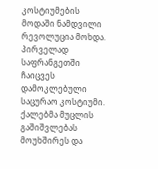კოსტიუმების მოდაში ნამდვილი რევოლუცია მოხდა. პირველად საფრანგეთში ჩაიცვეს დამოკლებული საცურაო კოსტიუმი. ქალებმა მუცლის გაშიშვლებას მოუხშირეს და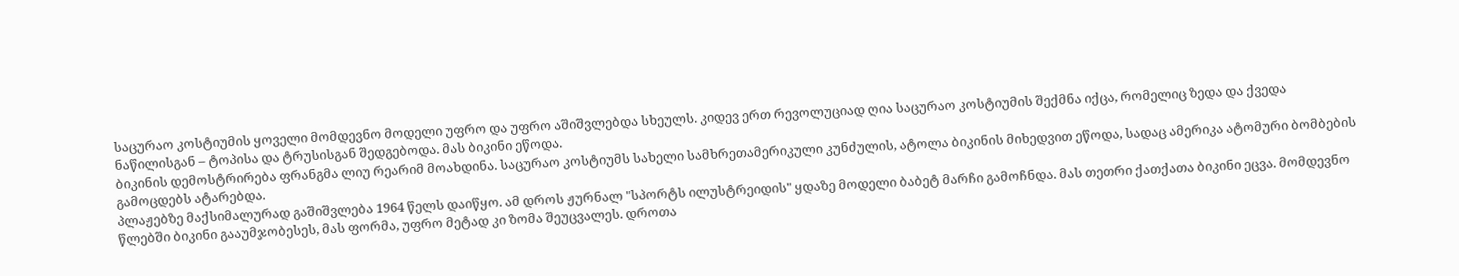საცურაო კოსტიუმის ყოველი მომდევნო მოდელი უფრო და უფრო აშიშვლებდა სხეულს. კიდევ ერთ რევოლუციად ღია საცურაო კოსტიუმის შექმნა იქცა, რომელიც ზედა და ქვედა ნაწილისგან – ტოპისა და ტრუსისგან შედგებოდა. მას ბიკინი ეწოდა.
ბიკინის დემოსტრირება ფრანგმა ლიუ რეარიმ მოახდინა. საცურაო კოსტიუმს სახელი სამხრეთამერიკული კუნძულის, ატოლა ბიკინის მიხედვით ეწოდა, სადაც ამერიკა ატომური ბომბების გამოცდებს ატარებდა.
პლაჟებზე მაქსიმალურად გაშიშვლება 1964 წელს დაიწყო. ამ დროს ჟურნალ "სპორტს ილუსტრეიდის" ყდაზე მოდელი ბაბეტ მარჩი გამოჩნდა. მას თეთრი ქათქათა ბიკინი ეცვა. მომდევნო წლებში ბიკინი გააუმჯობესეს, მას ფორმა, უფრო მეტად კი ზომა შეუცვალეს. დროთა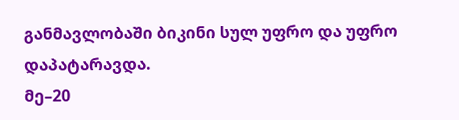განმავლობაში ბიკინი სულ უფრო და უფრო დაპატარავდა.
მე–20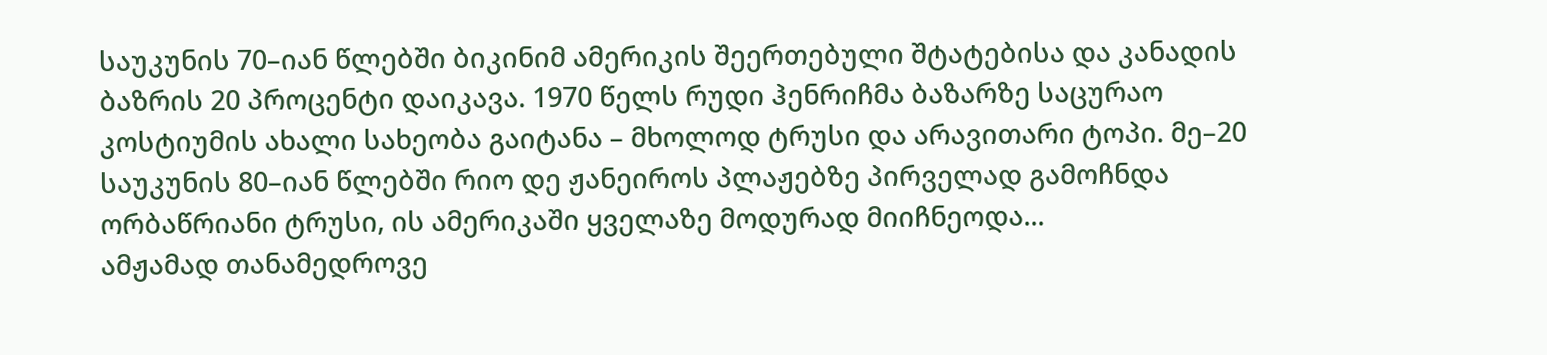საუკუნის 70–იან წლებში ბიკინიმ ამერიკის შეერთებული შტატებისა და კანადის ბაზრის 20 პროცენტი დაიკავა. 1970 წელს რუდი ჰენრიჩმა ბაზარზე საცურაო კოსტიუმის ახალი სახეობა გაიტანა – მხოლოდ ტრუსი და არავითარი ტოპი. მე–20 საუკუნის 80–იან წლებში რიო დე ჟანეიროს პლაჟებზე პირველად გამოჩნდა ორბაწრიანი ტრუსი, ის ამერიკაში ყველაზე მოდურად მიიჩნეოდა...
ამჟამად თანამედროვე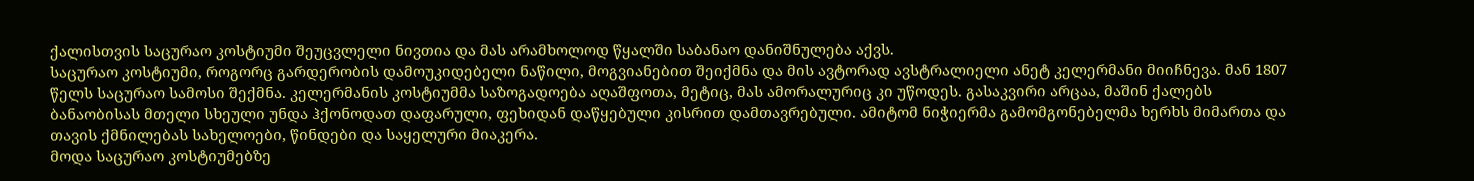ქალისთვის საცურაო კოსტიუმი შეუცვლელი ნივთია და მას არამხოლოდ წყალში საბანაო დანიშნულება აქვს.
საცურაო კოსტიუმი, როგორც გარდერობის დამოუკიდებელი ნაწილი, მოგვიანებით შეიქმნა და მის ავტორად ავსტრალიელი ანეტ კელერმანი მიიჩნევა. მან 1807 წელს საცურაო სამოსი შექმნა. კელერმანის კოსტიუმმა საზოგადოება აღაშფოთა, მეტიც, მას ამორალურიც კი უწოდეს. გასაკვირი არცაა, მაშინ ქალებს ბანაობისას მთელი სხეული უნდა ჰქონოდათ დაფარული, ფეხიდან დაწყებული კისრით დამთავრებული. ამიტომ ნიჭიერმა გამომგონებელმა ხერხს მიმართა და თავის ქმნილებას სახელოები, წინდები და საყელური მიაკერა.
მოდა საცურაო კოსტიუმებზე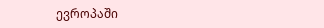ევროპაში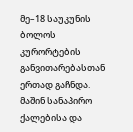მე–18 საუკუნის ბოლოს კურორტების განვითარებასთან ერთად გაჩნდა. მაშინ სანაპირო ქალებისა და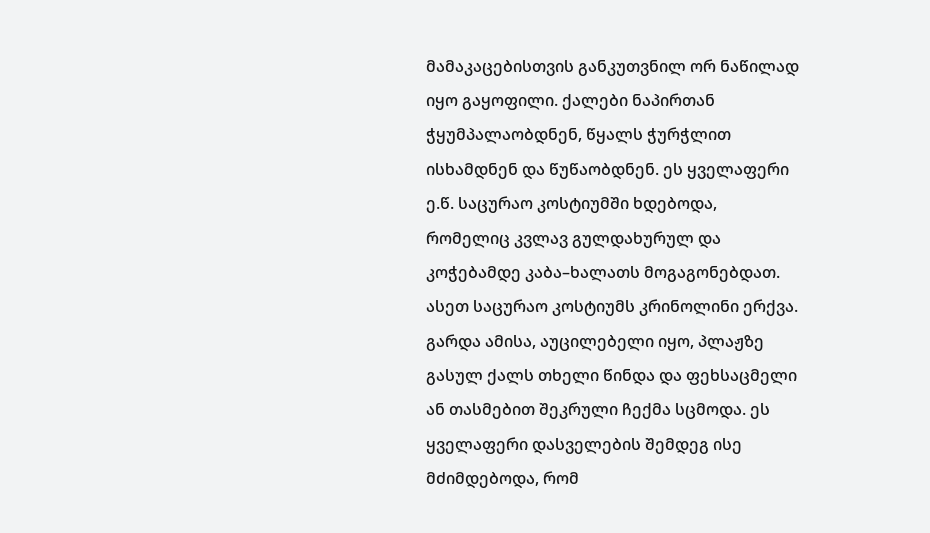მამაკაცებისთვის განკუთვნილ ორ ნაწილად იყო გაყოფილი. ქალები ნაპირთან ჭყუმპალაობდნენ, წყალს ჭურჭლით ისხამდნენ და წუწაობდნენ. ეს ყველაფერი ე.წ. საცურაო კოსტიუმში ხდებოდა, რომელიც კვლავ გულდახურულ და კოჭებამდე კაბა–ხალათს მოგაგონებდათ. ასეთ საცურაო კოსტიუმს კრინოლინი ერქვა. გარდა ამისა, აუცილებელი იყო, პლაჟზე გასულ ქალს თხელი წინდა და ფეხსაცმელი ან თასმებით შეკრული ჩექმა სცმოდა. ეს ყველაფერი დასველების შემდეგ ისე მძიმდებოდა, რომ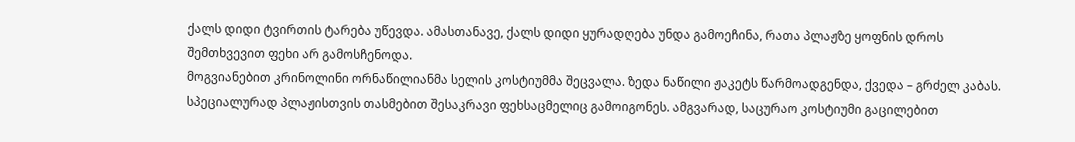ქალს დიდი ტვირთის ტარება უწევდა. ამასთანავე, ქალს დიდი ყურადღება უნდა გამოეჩინა, რათა პლაჟზე ყოფნის დროს შემთხვევით ფეხი არ გამოსჩენოდა.
მოგვიანებით კრინოლინი ორნაწილიანმა სელის კოსტიუმმა შეცვალა. ზედა ნაწილი ჟაკეტს წარმოადგენდა, ქვედა – გრძელ კაბას. სპეციალურად პლაჟისთვის თასმებით შესაკრავი ფეხსაცმელიც გამოიგონეს. ამგვარად, საცურაო კოსტიუმი გაცილებით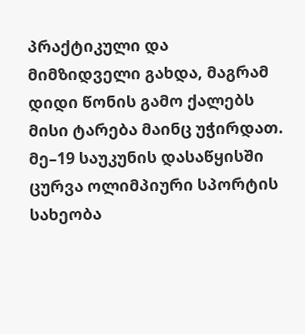პრაქტიკული და მიმზიდველი გახდა, მაგრამ დიდი წონის გამო ქალებს მისი ტარება მაინც უჭირდათ.
მე–19 საუკუნის დასაწყისში ცურვა ოლიმპიური სპორტის სახეობა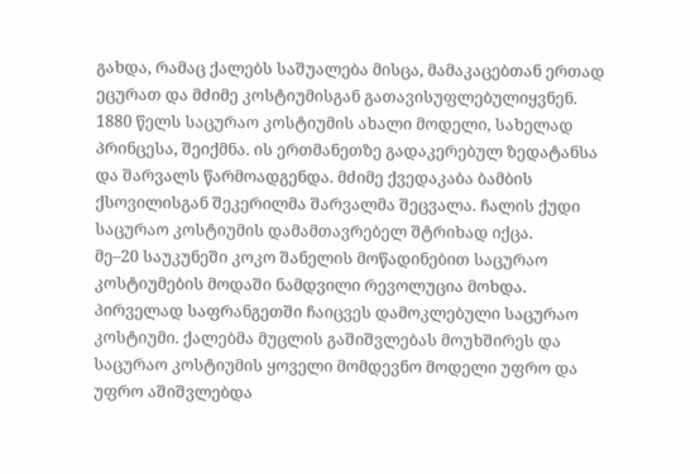გახდა, რამაც ქალებს საშუალება მისცა, მამაკაცებთან ერთად ეცურათ და მძიმე კოსტიუმისგან გათავისუფლებულიყვნენ. 1880 წელს საცურაო კოსტიუმის ახალი მოდელი, სახელად პრინცესა, შეიქმნა. ის ერთმანეთზე გადაკერებულ ზედატანსა და შარვალს წარმოადგენდა. მძიმე ქვედაკაბა ბამბის ქსოვილისგან შეკერილმა შარვალმა შეცვალა. ჩალის ქუდი საცურაო კოსტიუმის დამამთავრებელ შტრიხად იქცა.
მე–20 საუკუნეში კოკო შანელის მოწადინებით საცურაო კოსტიუმების მოდაში ნამდვილი რევოლუცია მოხდა. პირველად საფრანგეთში ჩაიცვეს დამოკლებული საცურაო კოსტიუმი. ქალებმა მუცლის გაშიშვლებას მოუხშირეს და საცურაო კოსტიუმის ყოველი მომდევნო მოდელი უფრო და უფრო აშიშვლებდა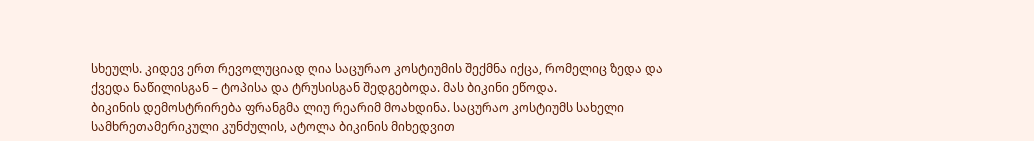სხეულს. კიდევ ერთ რევოლუციად ღია საცურაო კოსტიუმის შექმნა იქცა, რომელიც ზედა და ქვედა ნაწილისგან – ტოპისა და ტრუსისგან შედგებოდა. მას ბიკინი ეწოდა.
ბიკინის დემოსტრირება ფრანგმა ლიუ რეარიმ მოახდინა. საცურაო კოსტიუმს სახელი სამხრეთამერიკული კუნძულის, ატოლა ბიკინის მიხედვით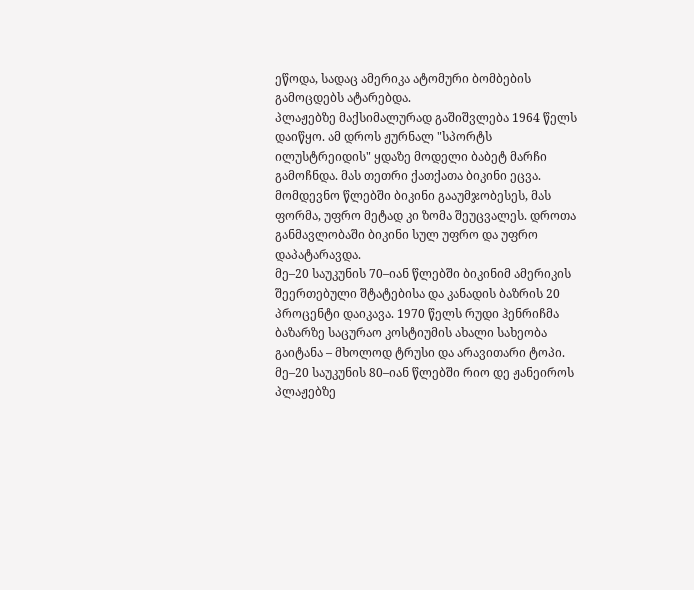ეწოდა, სადაც ამერიკა ატომური ბომბების გამოცდებს ატარებდა.
პლაჟებზე მაქსიმალურად გაშიშვლება 1964 წელს დაიწყო. ამ დროს ჟურნალ "სპორტს ილუსტრეიდის" ყდაზე მოდელი ბაბეტ მარჩი გამოჩნდა. მას თეთრი ქათქათა ბიკინი ეცვა. მომდევნო წლებში ბიკინი გააუმჯობესეს, მას ფორმა, უფრო მეტად კი ზომა შეუცვალეს. დროთა განმავლობაში ბიკინი სულ უფრო და უფრო დაპატარავდა.
მე–20 საუკუნის 70–იან წლებში ბიკინიმ ამერიკის შეერთებული შტატებისა და კანადის ბაზრის 20 პროცენტი დაიკავა. 1970 წელს რუდი ჰენრიჩმა ბაზარზე საცურაო კოსტიუმის ახალი სახეობა გაიტანა – მხოლოდ ტრუსი და არავითარი ტოპი. მე–20 საუკუნის 80–იან წლებში რიო დე ჟანეიროს პლაჟებზე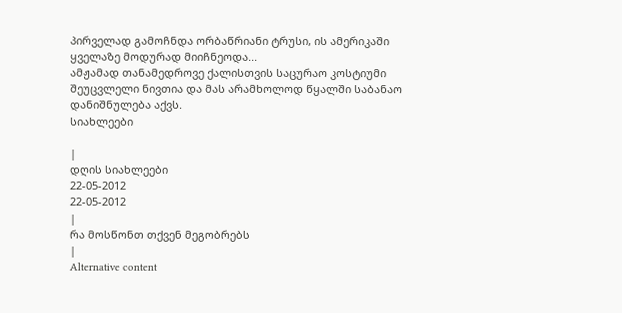პირველად გამოჩნდა ორბაწრიანი ტრუსი, ის ამერიკაში ყველაზე მოდურად მიიჩნეოდა...
ამჟამად თანამედროვე ქალისთვის საცურაო კოსტიუმი შეუცვლელი ნივთია და მას არამხოლოდ წყალში საბანაო დანიშნულება აქვს.
სიახლეები

|
დღის სიახლეები
22-05-2012
22-05-2012
|
რა მოსწონთ თქვენ მეგობრებს
|
Alternative content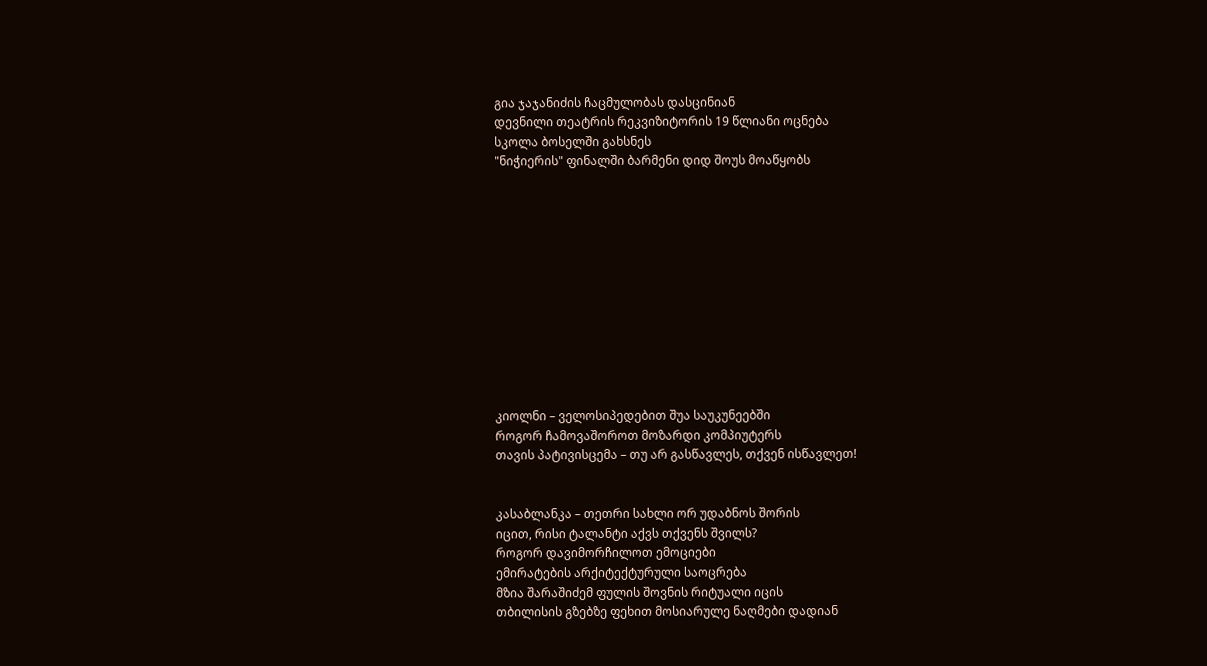გია ჯაჯანიძის ჩაცმულობას დასცინიან
დევნილი თეატრის რეკვიზიტორის 19 წლიანი ოცნება
სკოლა ბოსელში გახსნეს
"ნიჭიერის" ფინალში ბარმენი დიდ შოუს მოაწყობს












კიოლნი – ველოსიპედებით შუა საუკუნეებში
როგორ ჩამოვაშოროთ მოზარდი კომპიუტერს
თავის პატივისცემა – თუ არ გასწავლეს, თქვენ ისწავლეთ!


კასაბლანკა – თეთრი სახლი ორ უდაბნოს შორის
იცით, რისი ტალანტი აქვს თქვენს შვილს?
როგორ დავიმორჩილოთ ემოციები
ემირატების არქიტექტურული საოცრება
მზია შარაშიძემ ფულის შოვნის რიტუალი იცის
თბილისის გზებზე ფეხით მოსიარულე ნაღმები დადიან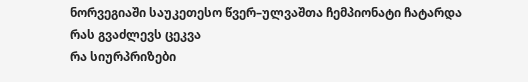ნორვეგიაში საუკეთესო წვერ–ულვაშთა ჩემპიონატი ჩატარდა
რას გვაძლევს ცეკვა
რა სიურპრიზები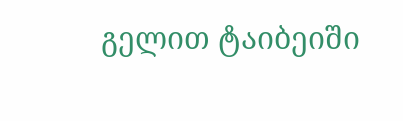გელით ტაიბეიში